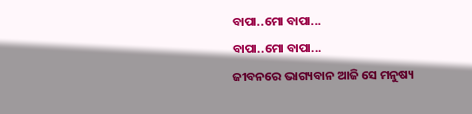ବାପା..ମୋ ବାପା...
ବାପା..ମୋ ବାପା...
ଜୀବନରେ ଭାଗ୍ୟବାନ ଆଜି ସେ ମନୁଷ୍ୟ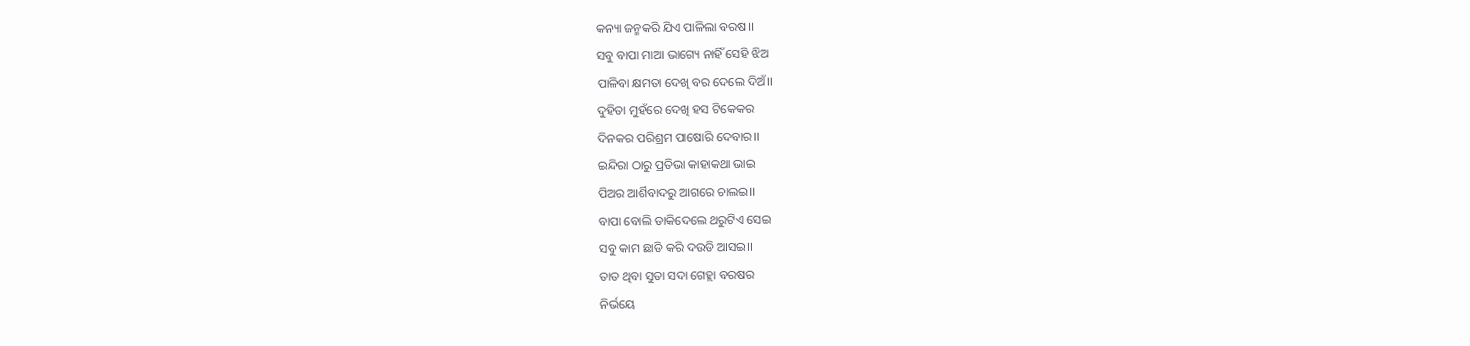କନ୍ୟା ଜନ୍ମକରି ଯିଏ ପାଳିଲା ବରଷ।।
ସବୁ ବାପା ମାଆ ଭାଗ୍ୟେ ନାହିଁ ସେହି ଝିଅ
ପାଳିବା କ୍ଷମତା ଦେଖି ବର ଦେଲେ ଦିଅଁ।।
ଦୁହିତା ମୁହଁରେ ଦେଖି ହସ ଟିକେକର
ଦିନକର ପରିଶ୍ରମ ପାଷୋରି ଦେବାର।।
ଇନ୍ଦିରା ଠାରୁ ପ୍ରତିଭା କାହାକଥା ଭାଇ
ପିଅର ଆର୍ଶିବାଦରୁ ଆଗରେ ଚାଲଇ।।
ବାପା ବୋଲି ଡାକିଦେଲେ ଥରୁଟିଏ ସେଇ
ସବୁ କାମ ଛାଡି କରି ଦଉଡି ଆସଇ।।
ତାତ ଥିବା ସୁତା ସଦା ଗେହ୍ଲା ବରଷର
ନିର୍ଭୟେ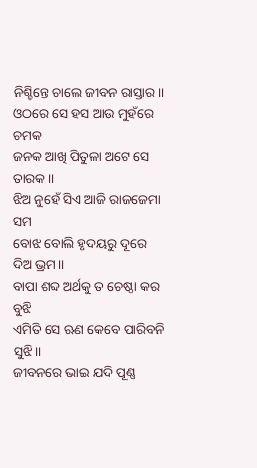ନିଶ୍ଚିନ୍ତେ ଚାଲେ ଜୀବନ ରାସ୍ତାର।।
ଓଠରେ ସେ ହସ ଆଉ ମୁହଁରେ ଚମକ
ଜନକ ଆଖି ପିତୁଳା ଅଟେ ସେ ତାରକ।।
ଝିଅ ନୁହେଁ ସିଏ ଆଜି ରାଜଜେମା ସମ
ବୋଝ ବୋଲି ହୃଦୟରୁ ଦୂରେ ଦିଅ ଭ୍ରମ।।
ବାପା ଶବ୍ଦ ଅର୍ଥକୁ ତ ଚେଷ୍ଠା କର ବୁଝି
ଏମିତି ସେ ଋଣ କେବେ ପାରିବନି ସୁଝି।।
ଜୀବନରେ ଭାଇ ଯଦି ପୂଣ୍ଣ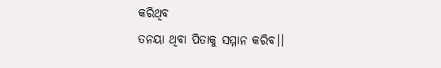କରିଥିବ
ତନୟା ଥିବା ପିତାକୁ ସମ୍ମାନ କରିବ।।